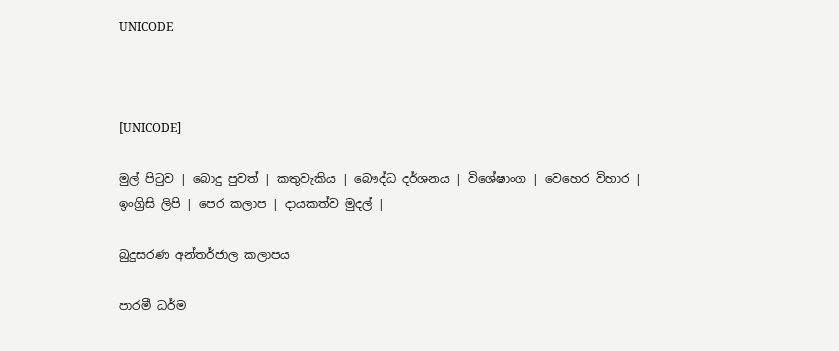UNICODE



[UNICODE]

මුල් පිටුව | බොදු පුවත් | කතුවැකිය | බෞද්ධ දර්ශනය | විශේෂාංග | වෙහෙර විහාර | ඉංග්‍රිසි ලිපි | පෙර කලාප | දායකත්ව මුදල් |

බුදුසරණ අන්තර්ජාල කලාපය

පාරමී ධර්ම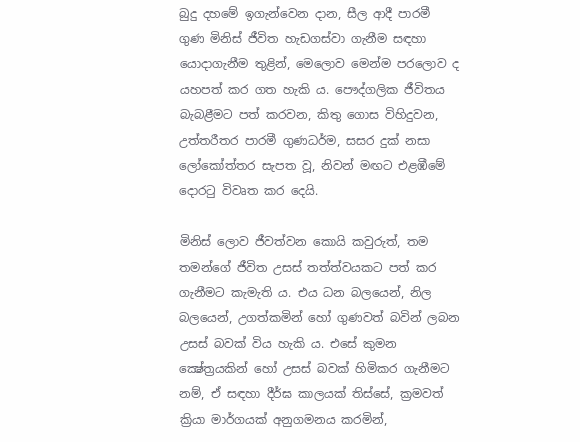බුදු දහමේ ඉගැන්වෙන දාන, සීල ආදී පාරමී ගුණ මිනිස් ජීවිත හැඩගස්වා ගැනීම සඳහා යොදාගැනීම තුළින්, මෙලොව මෙන්ම පරලොව ද යහපත් කර ගත හැකි ය. පෞද්ගලික ජීවිතය බැබළීමට පත් කරවන, කිතු ගොස විහිදුවන, උත්තරීතර පාරමී ගුණධර්ම, සසර දුක් නසා ලෝකෝත්තර සැපත වූ, නිවන් මඟට එළඹීමේ දොරටු විවෘත කර දෙයි.

මිනිස් ලොව ජීවත්වන කොයි කවුරුත්, තම තමන්ගේ ජීවිත උසස් තත්ත්වයකට පත් කර ගැනීමට කැමැති ය. එය ධන බලයෙන්, නිල බලයෙන්, උගත්කමින් හෝ ගුණවත් බවින් ලබන උසස් බවක් විය හැකි ය. එසේ කුමන ක්‍ෂේත්‍රයකින් හෝ උසස් බවක් හිමිකර ගැනීමට නම්, ඒ සඳහා දීර්ඝ කාලයක් තිස්සේ, ක්‍රමවත් ක්‍රියා මාර්ගයක් අනුගමනය කරමින්,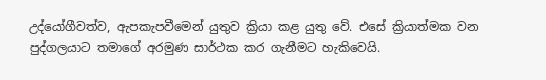උද්යෝගීවත්ව, ඇපකැපවීමෙන් යුතුව ක්‍රියා කළ යුතු වේ. එසේ ක්‍රියාත්මක වන පුද්ගලයාට තමාගේ අරමුණ සාර්ථක කර ගැනීමට හැකිවෙයි.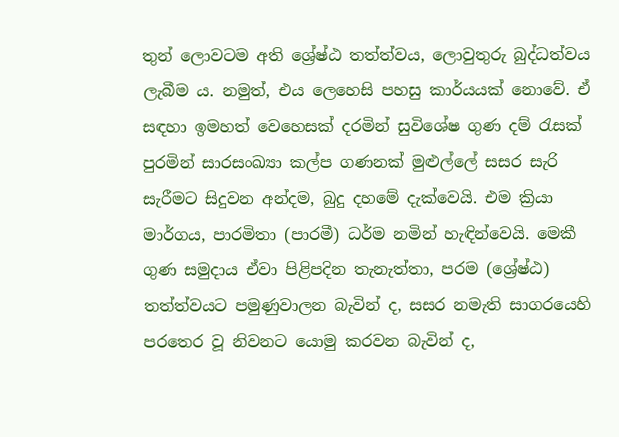තුන් ලොවටම අති ශ්‍රේෂ්ඨ තත්ත්වය, ලොවුතුරු බුද්ධත්වය ලැබීම ය. නමුත්, එය ලෙහෙසි පහසු කාර්යයක් නොවේ. ඒ සඳහා ඉමහත් වෙහෙසක් දරමින් සුවිශේෂ ගුණ දම් රැසක් පුරමින් සාරසංඛ්‍යා කල්ප ගණනක් මුළුල්ලේ සසර සැරි සැරීමට සිදුවන අන්දම, බුදු දහමේ දැක්වෙයි. එම ක්‍රියා මාර්ගය, පාරමිතා (පාරමී) ධර්ම නමින් හැඳින්වෙයි. මෙකී ගුණ සමුදාය ඒවා පිළිපදින තැනැත්තා, පරම (ශ්‍රේෂ්ඨ) තත්ත්වයට පමුණුවාලන බැවින් ද, සසර නමැති සාගරයෙහි පරතෙර වූ නිවනට යොමු කරවන බැවින් ද,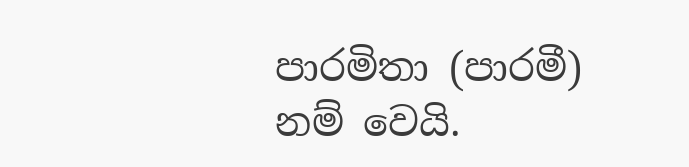පාරමිතා (පාරමී) නම් වෙයි.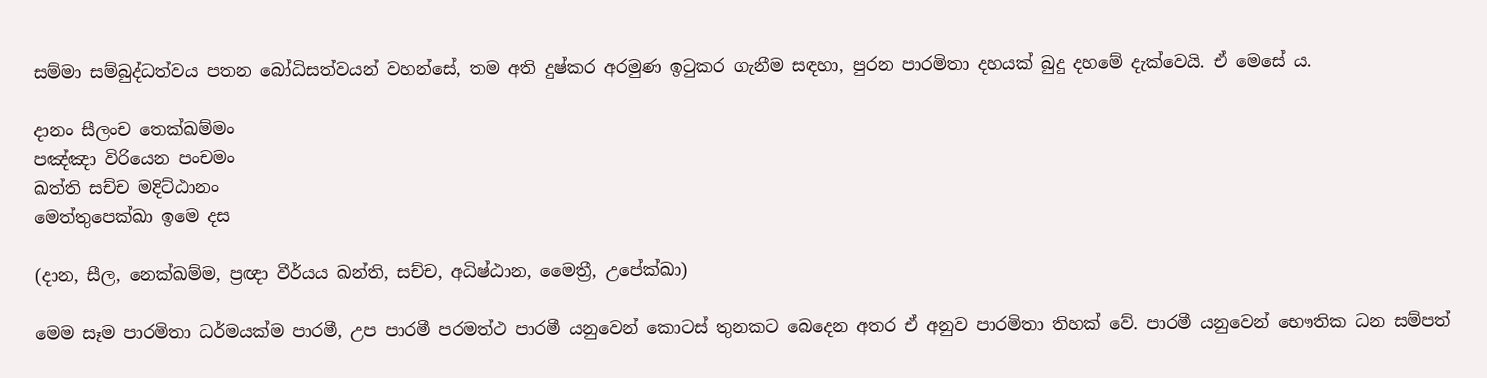සම්මා සම්බුද්ධත්වය පතන බෝධිසත්වයන් වහන්සේ, තම අති දුෂ්කර අරමුණ ඉටුකර ගැනීම සඳහා, පුරන පාරමිතා දහයක් බුදු දහමේ දැක්වෙයි. ඒ මෙසේ ය.

දානං සීලංච තෙක්ඛම්මං
පඤ්ඤා විරියෙන පංචමං
ඛත්ති සච්ච මදිට්ඨානං
මෙත්තුපෙක්ඛා ඉමෙ දස

(දාන, සීල, නෙක්ඛම්ම, ප්‍රඥා වීර්යය ඛන්ති, සච්ච, අධිෂ්ඨාන, මෛත්‍රී, උපේක්‍ඛා)

මෙම සෑම පාරමිතා ධර්මයක්ම පාරමී, උප පාරමී පරමත්ථ පාරමී යනුවෙන් කොටස් තුනකට බෙදෙන අතර ඒ අනුව පාරමිතා තිහක් වේ. පාරමී යනුවෙන් භෞතික ධන සම්පත්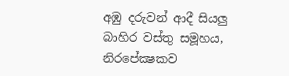අඹු දරුවන් ආදී සියලු බාහිර වස්තු සමූහය, නිරපේක්‍ෂකව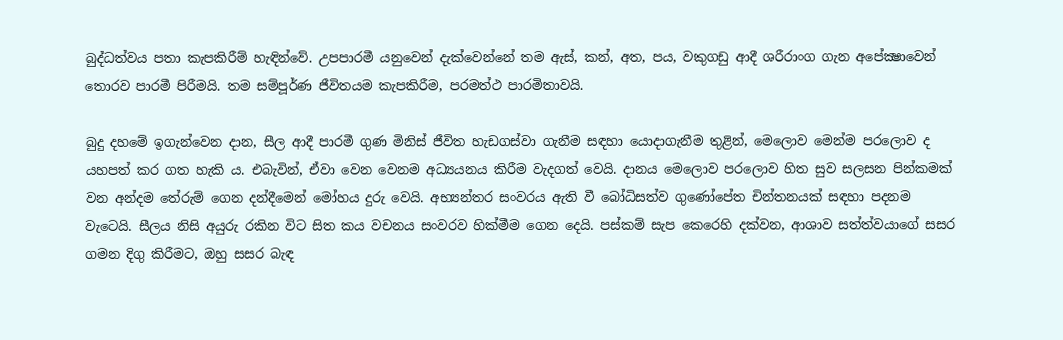බුද්ධත්වය පතා කැපකිරීම් හැඳින්වේ. උපපාරමී යනුවෙන් දැක්වෙන්නේ තම ඇස්, කන්, අත, පය, වකුගඩු ආදී ශරීරාංග ගැන අපේක්‍ෂාවෙන් තොරව පාරමී පිරීමයි. තම සම්පූර්ණ ජීවිතයම කැපකිරීම, පරමත්ථ පාරමිතාවයි.

බුදු දහමේ ඉගැන්වෙන දාන, සීල ආදී පාරමී ගුණ මිනිස් ජීවිත හැඩගස්වා ගැනීම සඳහා යොදාගැනීම තුළින්, මෙලොව මෙන්ම පරලොව ද යහපත් කර ගත හැකි ය. එබැවින්, ඒවා වෙන වෙනම අධ්‍යයනය කිරීම වැදගත් වෙයි. දානය මෙලොව පරලොව හිත සුව සලසන පින්කමක් වන අන්දම තේරුම් ගෙන දන්දීමෙන් මෝහය දුරු වෙයි. අභ්‍යන්තර සංවරය ඇති වී බෝධිසත්ව ගුණෝපේත චින්තනයක් සඳහා පදනම වැටෙයි. සීලය නිසි අයුරු රකින විට සිත කය වචනය සංවරව හික්මීම ගෙන දෙයි. පස්කම් සැප කෙරෙහි දක්වන, ආශාව සත්ත්වයාගේ සසර ගමන දිගු කිරීමට, ඔහු සසර බැඳ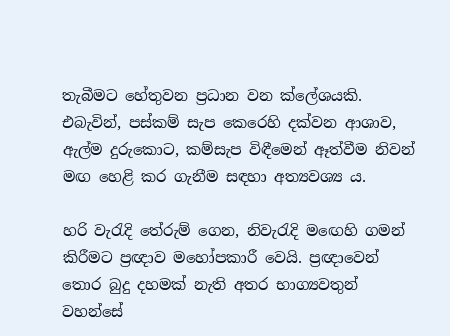තැබීමට හේතුවන ප්‍රධාන වන ක්ලේශයකි. එබැවින්, පස්කම් සැප කෙරෙහි දක්වන ආශාව, ඇල්ම දුරුකොට, කම්සැප විඳීමෙන් ඈත්වීම නිවන් මඟ හෙළි කර ගැනීම සඳහා අත්‍යවශ්‍ය ය.

හරි වැරැදි තේරුම් ගෙන, නිවැරැදි මඟෙහි ගමන් කිරීමට ප්‍රඥාව මහෝපකාරී වෙයි. ප්‍රඥාවෙන් තොර බුදු දහමක් නැති අතර භාග්‍යවතුන් වහන්සේ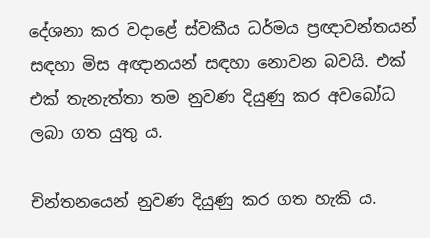දේශනා කර වදාළේ ස්වකීය ධර්මය ප්‍රඥාවන්තයන් සඳහා මිස අඥානයන් සඳහා නොවන බවයි. එක් එක් තැනැත්තා තම නුවණ දියුණු කර අවබෝධ ලබා ගත යුතු ය.

චින්තනයෙන් නුවණ දියුණු කර ගත හැකි ය.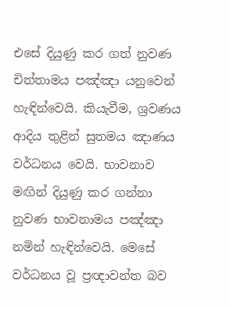එසේ දියුණු කර ගත් නුවණ චිත්තාමය පඤ්ඤා යනුවෙන් හැඳින්වෙයි. කියැවීම, ශ්‍රවණය ආදිය තුළින් සුතමය ඤාණය වර්ධනය වෙයි. භාවනාව මඟින් දියුණු කර ගන්නා නුවණ භාවනාමය පඤ්ඤා නමින් හැඳින්වෙයි. මෙසේ වර්ධනය වූ ප්‍රඥාවන්ත බව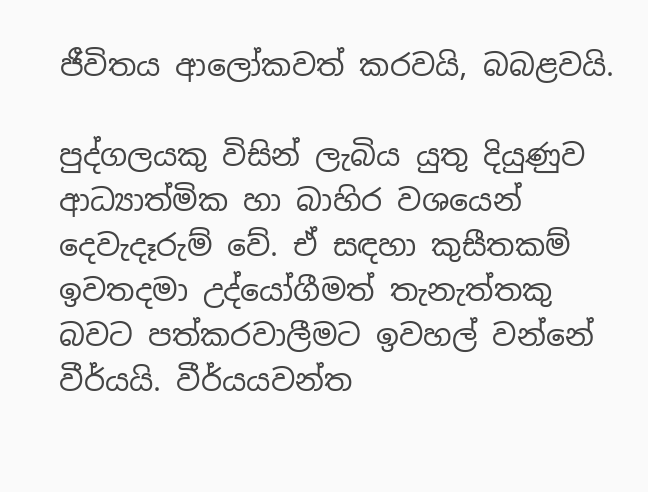ජීවිතය ආලෝකවත් කරවයි, බබළවයි.

පුද්ගලයකු විසින් ලැබිය යුතු දියුණුව ආධ්‍යාත්මික හා බාහිර වශයෙන් දෙවැදෑරුම් වේ. ඒ සඳහා කුසීතකම් ඉවතදමා උද්යෝගීමත් තැනැත්තකු බවට පත්කරවාලීමට ඉවහල් වන්නේ වීර්යයි. වීර්යයවන්ත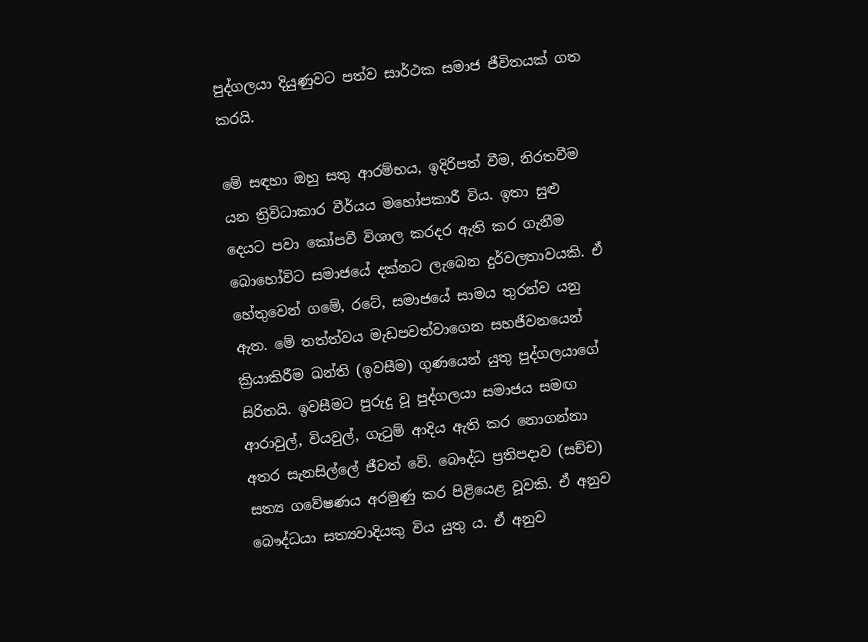පුද්ගලයා දියුණුවට පත්ව සාර්ථක සමාජ ජීවිතයක් ගත කරයි.

මේ සඳහා ඔහු සතු ආරම්භය, ඉදිරිපත් වීම, නිරතවීම යන ත්‍රිවිධාකාර වීර්යය මහෝපකාරී විය. ඉතා සුළු දෙයට පවා කෝපවී විශාල කරදර ඇති කර ගැනීම බොහෝවිට සමාජයේ දක්නට ලැබෙන දුර්වලතාවයකි. ඒ හේතුවෙන් ගමේ, රටේ, සමාජයේ සාමය තුරන්ව යනු ඇත. මේ තත්ත්වය මැඩපවත්වාගෙන සහජීවනයෙන් ක්‍රියාකිරීම ඛන්ති (ඉවසීම) ගුණයෙන් යුතු පුද්ගලයාගේ සිරිතයි. ඉවසීමට පුරුදු වූ පුද්ගලයා සමාජය සමඟ ආරාවුල්, වියවුල්, ගැටුම් ආදිය ඇති කර නොගන්නා අතර සැනසිල්ලේ ජීවත් වේ. බෞද්ධ ප්‍රතිපදාව (සච්ච) සත්‍ය ගවේෂණය අරමුණු කර පිළියෙළ වූවකි. ඒ අනුව බෞද්ධයා සත්‍යවාදියකු විය යුතු ය. ඒ අනුව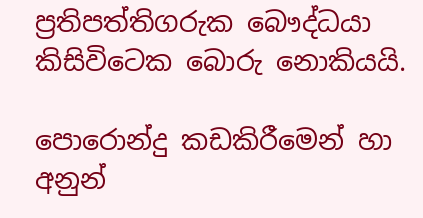ප්‍රතිපත්තිගරුක බෞද්ධයා කිසිවිටෙක බොරු නොකියයි.

පොරොන්දු කඩකිරීමෙන් හා අනුන්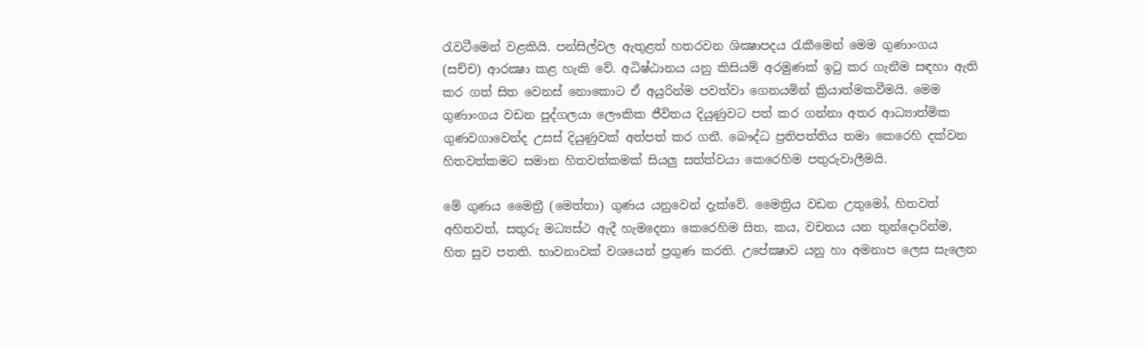රැවටීමෙන් වළකියි. පන්සිල්වල ඇතුළත් හතරවන ශික්‍ෂාපදය රැකීමෙන් මෙම ගුණාංගය (සච්ච) ආරක්‍ෂා කළ හැකි වේ. අධිෂ්ඨානය යනු කිසියම් අරමුණක් ඉටු කර ගැනීම සඳහා ඇති කර ගත් සිත වෙනස් නොකොට ඒ අයුරින්ම පවත්වා ගෙනයමින් ක්‍රියාත්මකවීමයි. මෙම ගුණාංගය වඩන පුද්ගලයා ලෞකික ජීවිතය දියුණුවට පත් කර ගන්නා අතර ආධ්‍යාත්මික ගුණවගාවෙන්ද උසස් දියුණුවක් අත්පත් කර ගනී. බෞද්ධ ප්‍රතිපත්තිය තමා කෙරෙහි දක්වන හිතවත්කමට සමාන හිතවත්කමක් සියලු සත්ත්වයා කෙරෙහිම පතුරුවාලීමයි.

මේ ගුණය මෛත්‍රී (මෙත්තා) ගුණය යනුවෙන් දැක්වේ. මෛත්‍රිය වඩන උතුමෝ, හිතවත් අහිතවත්, සතුරු මධ්‍යස්ථ ඇදී හැමදෙනා කෙරෙහිම සිත, කය, වචනය යන තුන්දොරින්ම, හිත සුව පතති. භාවනාවක් වශයෙන් ප්‍රගුණ කරති. උපේක්‍ෂාව යනු හා අමනාප ලෙස සැලෙන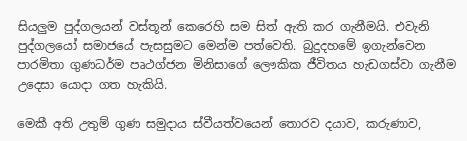සියලුම පුද්ගලයන් වස්තූන් කෙරෙහි සම සිත් ඇති කර ගැනීමයි. එවැනි පුද්ගලයෝ සමාජයේ පැසසුමට මෙන්ම පත්වෙති. බුදුදහමේ ඉගැන්වෙන පාරමිතා ගුණධර්ම පෘථග්ජන මිනිසාගේ ලෞකික ජීවිතය හැඩගස්වා ගැනීම උදෙසා යොදා ගත හැකියි.

මෙකී අති උතුම් ගුණ සමුදාය ස්වීයත්වයෙන් තොරව දයාව, කරුණාව,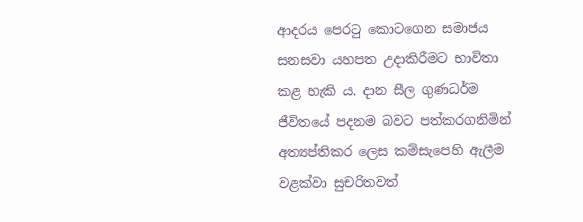ආදරය පෙරටු කොටගෙන සමාජය සනසවා යහපත උදාකිරීමට භාවිතා කළ හැකි ය. දාන සීල ගුණධර්ම ජීවිතයේ පදනම බවට පත්කරගනිමින් අත්‍යප්තිකර ලෙස කම්සැපෙහි ඇලීම වළක්වා සුචරිතවත්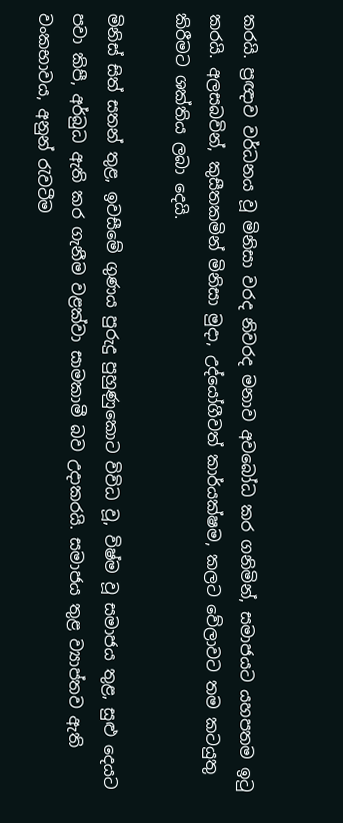කරයි. ප්‍රඥාව වර්ධනය වූ මිනිසා වරද නිවරද මනාව අවබෝධ කර ගනිමින්, සමාජයට යහපතම ඉටු කරයි. අලසබවින්, කුසීතකමින් මිනිසා මුදා, උද්යෝගීවත් කාර්යක්ෂම, කලට වේලාවට තම කටයුතු කිරීමට ශක්තිය ලබා දෙයි.

මිනිස් සිත් සතන් තුළ, ඉවසීමේ ගුණය පුරුදු පුහුණුකොට විවිධ වූ, විෂ්ම වූ සමාජය තුළ, සුළු දෙයට පවා කිපී, අර්බුධ ඇති කර ගැනීම වළක්වා සාමකාමී බව උදාකරයි. සමාජය තුළ ව්‍යාප්තව ඇති වංකභාවය, අනුන් රැවටීම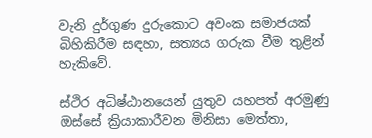වැනි දුර්ගුණ දුරුකොට අවංක සමාජයක් බිහිකිරීම සඳහා, සත්‍යය ගරුක වීම තුළින් හැකිවේ.

ස්ථිර අධිෂ්ඨානයෙන් යුතුව යහපත් අරමුණු ඔස්සේ ක්‍රියාකාරීවන මිනිසා මෙත්තා,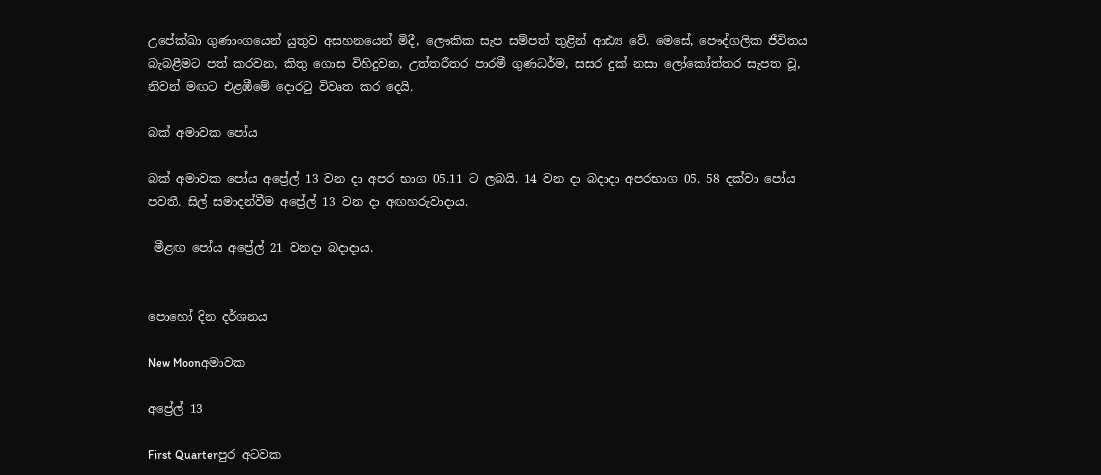උපේක්‍ඛා ගුණාංගයෙන් යුතුව අසහනයෙන් මිදී, ලෞකික සැප සම්පත් තුළින් ආඪ්‍ය වේ. මෙසේ, පෞද්ගලික ජීවිතය බැබළීමට පත් කරවන, කිතු ගොස විහිදුවන, උත්තරීතර පාරමී ගුණධර්ම, සසර දුක් නසා ලෝකෝත්තර සැපත වූ, නිවන් මඟට එළඹීමේ දොරටු විවෘත කර දෙයි.

බක් අමාවක පෝය

බක් අමාවක පෝය අප්‍රේල් 13 වන දා අපර භාග 05.11 ට ලබයි. 14 වන දා බදාදා අපරභාග 05. 58 දක්වා පෝය පවතී. සිල් සමාදන්වීම අප්‍රේල් 13 වන දා අඟහරුවාදාය.

 මීළඟ පෝය අප්‍රේල් 21 වනදා බදාදාය.


පොහෝ දින දර්ශනය

New Moonඅමාවක

අප්‍රේල් 13

First Quarterපුර අටවක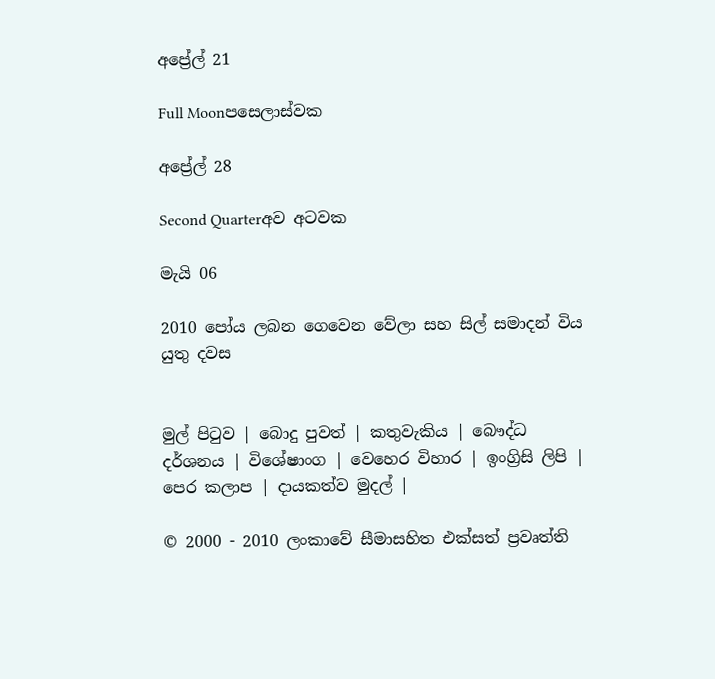අප්‍රේල් 21

Full Moonපසෙලාස්වක

අප්‍රේල් 28

Second Quarterඅව අටවක

මැයි 06

2010 පෝය ලබන ගෙවෙන වේලා සහ සිල් සමාදන් විය යුතු දවස


මුල් පිටුව | බොදු පුවත් | කතුවැකිය | බෞද්ධ දර්ශනය | විශේෂාංග | වෙහෙර විහාර | ඉංග්‍රිසි ලිපි | පෙර කලාප | දායකත්ව මුදල් |

© 2000 - 2010 ලංකාවේ සීමාසහිත එක්සත් ප්‍රවෘත්ති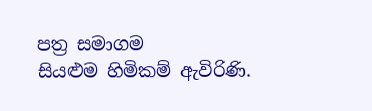පත්‍ර සමාගම
සියළුම හිමිකම් ඇවිරිණි.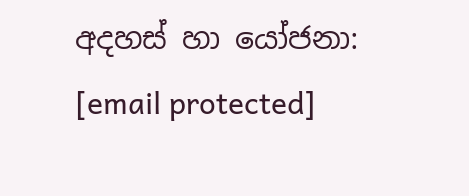අදහස් හා යෝජනා: [email protected]